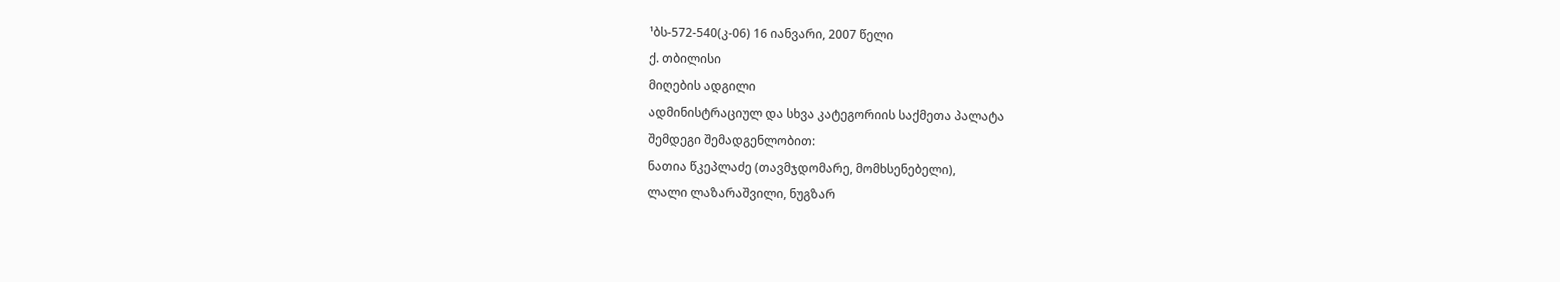¹ბს-572-540(კ-06) 16 იანვარი, 2007 წელი
ქ. თბილისი
მიღების ადგილი
ადმინისტრაციულ და სხვა კატეგორიის საქმეთა პალატა
შემდეგი შემადგენლობით:
ნათია წკეპლაძე (თავმჯდომარე, მომხსენებელი),
ლალი ლაზარაშვილი, ნუგზარ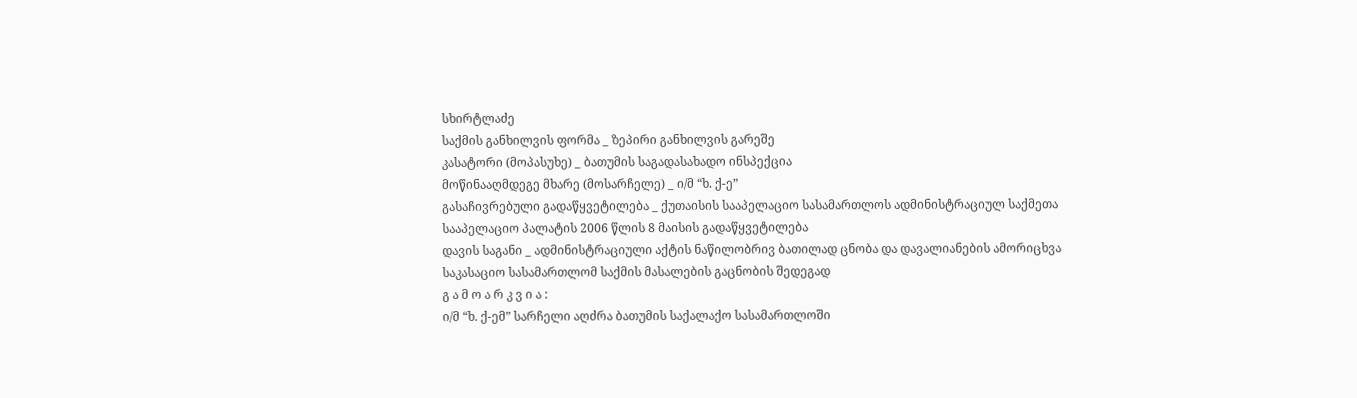სხირტლაძე
საქმის განხილვის ფორმა _ ზეპირი განხილვის გარეშე
კასატორი (მოპასუხე) _ ბათუმის საგადასახადო ინსპექცია
მოწინააღმდეგე მხარე (მოსარჩელე) _ ი/მ “ხ. ქ-ე”
გასაჩივრებული გადაწყვეტილება _ ქუთაისის სააპელაციო სასამართლოს ადმინისტრაციულ საქმეთა სააპელაციო პალატის 2006 წლის 8 მაისის გადაწყვეტილება
დავის საგანი _ ადმინისტრაციული აქტის ნაწილობრივ ბათილად ცნობა და დავალიანების ამორიცხვა
საკასაციო სასამართლომ საქმის მასალების გაცნობის შედეგად
გ ა მ ო ა რ კ ვ ი ა :
ი/მ “ხ. ქ-ემ” სარჩელი აღძრა ბათუმის საქალაქო სასამართლოში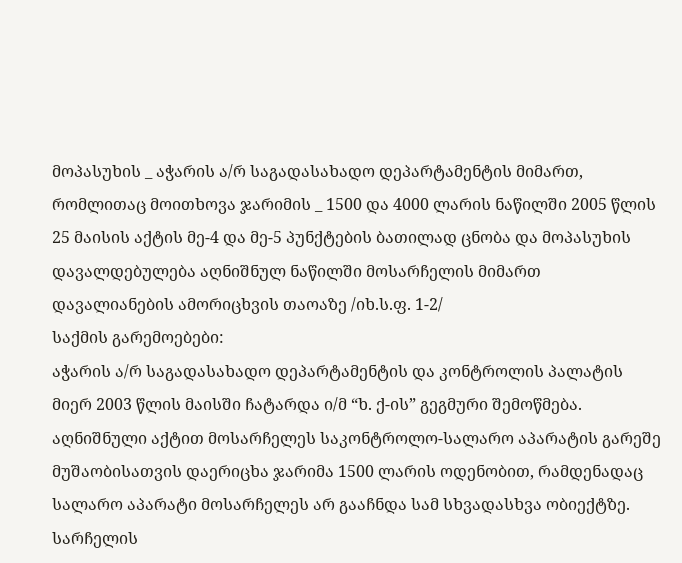მოპასუხის _ აჭარის ა/რ საგადასახადო დეპარტამენტის მიმართ, რომლითაც მოითხოვა ჯარიმის _ 1500 და 4000 ლარის ნაწილში 2005 წლის 25 მაისის აქტის მე-4 და მე-5 პუნქტების ბათილად ცნობა და მოპასუხის დავალდებულება აღნიშნულ ნაწილში მოსარჩელის მიმართ დავალიანების ამორიცხვის თაოაზე /იხ.ს.ფ. 1-2/
საქმის გარემოებები:
აჭარის ა/რ საგადასახადო დეპარტამენტის და კონტროლის პალატის მიერ 2003 წლის მაისში ჩატარდა ი/მ “ხ. ქ-ის” გეგმური შემოწმება. აღნიშნული აქტით მოსარჩელეს საკონტროლო-სალარო აპარატის გარეშე მუშაობისათვის დაერიცხა ჯარიმა 1500 ლარის ოდენობით, რამდენადაც სალარო აპარატი მოსარჩელეს არ გააჩნდა სამ სხვადასხვა ობიექტზე.
სარჩელის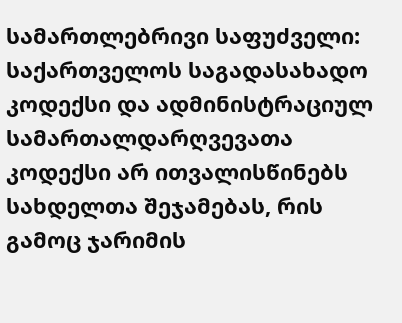სამართლებრივი საფუძველი:
საქართველოს საგადასახადო კოდექსი და ადმინისტრაციულ სამართალდარღვევათა კოდექსი არ ითვალისწინებს სახდელთა შეჯამებას, რის გამოც ჯარიმის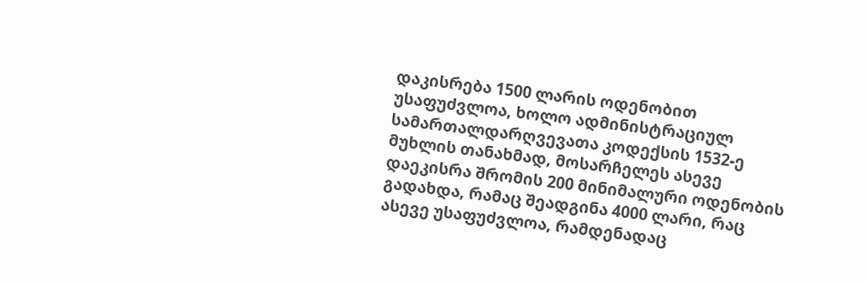დაკისრება 1500 ლარის ოდენობით უსაფუძვლოა, ხოლო ადმინისტრაციულ სამართალდარღვევათა კოდექსის 1532-ე მუხლის თანახმად, მოსარჩელეს ასევე დაეკისრა შრომის 200 მინიმალური ოდენობის გადახდა, რამაც შეადგინა 4000 ლარი, რაც ასევე უსაფუძვლოა, რამდენადაც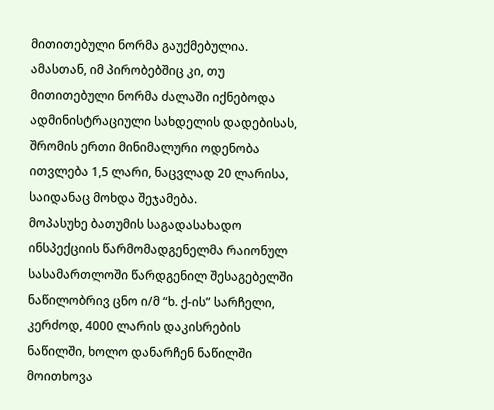მითითებული ნორმა გაუქმებულია. ამასთან, იმ პირობებშიც კი, თუ მითითებული ნორმა ძალაში იქნებოდა ადმინისტრაციული სახდელის დადებისას, შრომის ერთი მინიმალური ოდენობა ითვლება 1,5 ლარი, ნაცვლად 20 ლარისა, საიდანაც მოხდა შეჯამება.
მოპასუხე ბათუმის საგადასახადო ინსპექციის წარმომადგენელმა რაიონულ სასამართლოში წარდგენილ შესაგებელში ნაწილობრივ ცნო ი/მ “ხ. ქ-ის” სარჩელი, კერძოდ, 4000 ლარის დაკისრების ნაწილში, ხოლო დანარჩენ ნაწილში მოითხოვა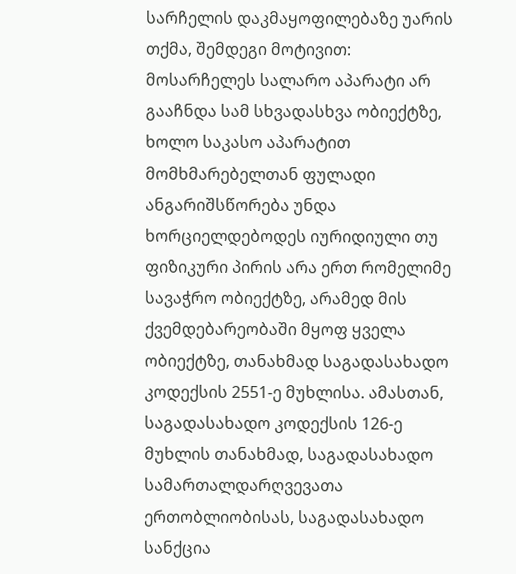სარჩელის დაკმაყოფილებაზე უარის თქმა, შემდეგი მოტივით:
მოსარჩელეს სალარო აპარატი არ გააჩნდა სამ სხვადასხვა ობიექტზე, ხოლო საკასო აპარატით მომხმარებელთან ფულადი ანგარიშსწორება უნდა ხორციელდებოდეს იურიდიული თუ ფიზიკური პირის არა ერთ რომელიმე სავაჭრო ობიექტზე, არამედ მის ქვემდებარეობაში მყოფ ყველა ობიექტზე, თანახმად საგადასახადო კოდექსის 2551-ე მუხლისა. ამასთან, საგადასახადო კოდექსის 126-ე მუხლის თანახმად, საგადასახადო სამართალდარღვევათა ერთობლიობისას, საგადასახადო სანქცია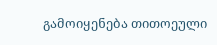გამოიყენება თითოეული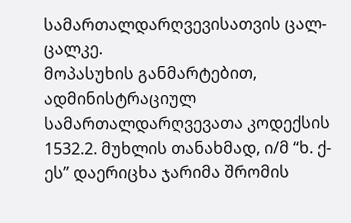სამართალდარღვევისათვის ცალ-ცალკე.
მოპასუხის განმარტებით, ადმინისტრაციულ სამართალდარღვევათა კოდექსის 1532.2. მუხლის თანახმად, ი/მ “ხ. ქ-ეს” დაერიცხა ჯარიმა შრომის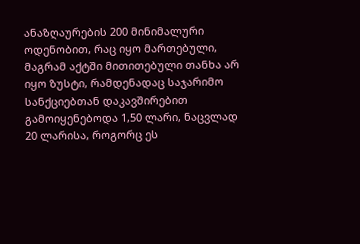ანაზღაურების 200 მინიმალური ოდენობით, რაც იყო მართებული, მაგრამ აქტში მითითებული თანხა არ იყო ზუსტი, რამდენადაც საჯარიმო სანქციებთან დაკავშირებით გამოიყენებოდა 1,50 ლარი, ნაცვლად 20 ლარისა, როგორც ეს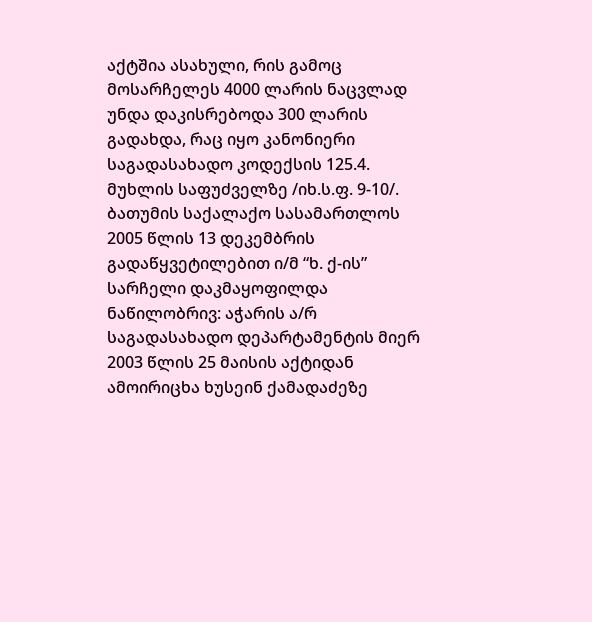აქტშია ასახული, რის გამოც მოსარჩელეს 4000 ლარის ნაცვლად უნდა დაკისრებოდა 300 ლარის გადახდა, რაც იყო კანონიერი საგადასახადო კოდექსის 125.4. მუხლის საფუძველზე /იხ.ს.ფ. 9-10/.
ბათუმის საქალაქო სასამართლოს 2005 წლის 13 დეკემბრის გადაწყვეტილებით ი/მ “ხ. ქ-ის” სარჩელი დაკმაყოფილდა ნაწილობრივ: აჭარის ა/რ საგადასახადო დეპარტამენტის მიერ 2003 წლის 25 მაისის აქტიდან ამოირიცხა ხუსეინ ქამადაძეზე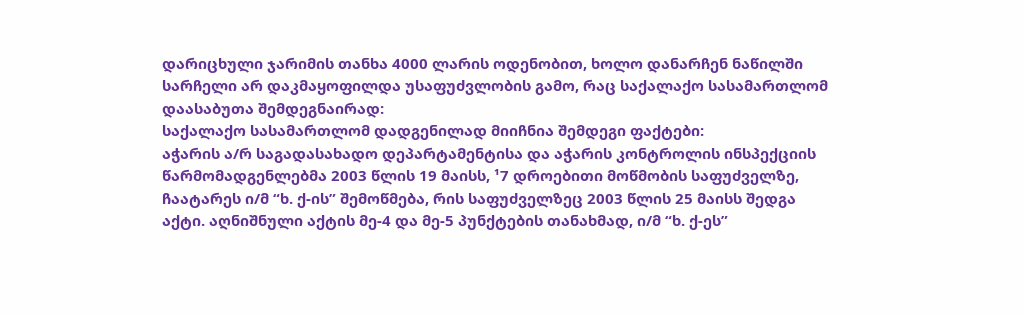დარიცხული ჯარიმის თანხა 4000 ლარის ოდენობით, ხოლო დანარჩენ ნაწილში სარჩელი არ დაკმაყოფილდა უსაფუძვლობის გამო, რაც საქალაქო სასამართლომ დაასაბუთა შემდეგნაირად:
საქალაქო სასამართლომ დადგენილად მიიჩნია შემდეგი ფაქტები:
აჭარის ა/რ საგადასახადო დეპარტამენტისა და აჭარის კონტროლის ინსპექციის წარმომადგენლებმა 2003 წლის 19 მაისს, ¹7 დროებითი მოწმობის საფუძველზე, ჩაატარეს ი/მ “ხ. ქ-ის” შემოწმება, რის საფუძველზეც 2003 წლის 25 მაისს შედგა აქტი. აღნიშნული აქტის მე-4 და მე-5 პუნქტების თანახმად, ი/მ “ხ. ქ-ეს”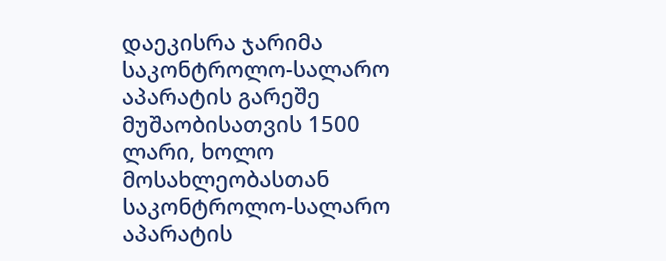დაეკისრა ჯარიმა საკონტროლო-სალარო აპარატის გარეშე მუშაობისათვის 1500 ლარი, ხოლო მოსახლეობასთან საკონტროლო-სალარო აპარატის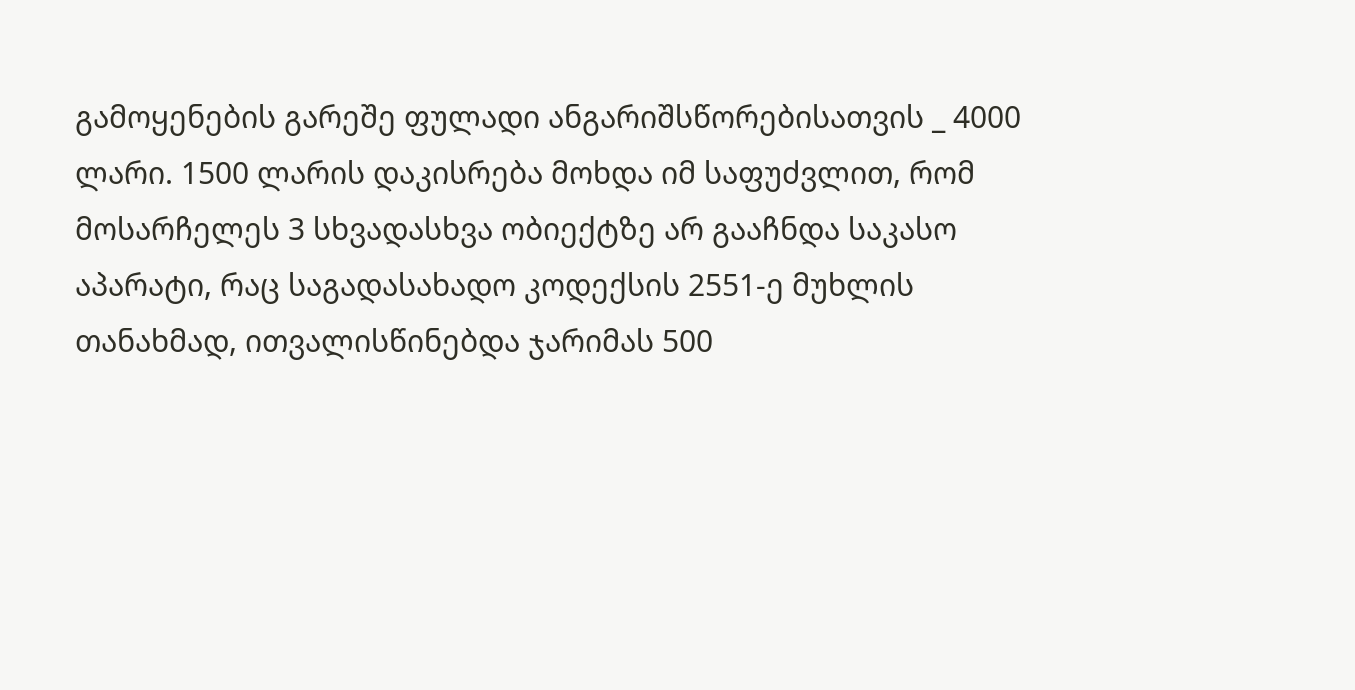გამოყენების გარეშე ფულადი ანგარიშსწორებისათვის _ 4000 ლარი. 1500 ლარის დაკისრება მოხდა იმ საფუძვლით, რომ მოსარჩელეს 3 სხვადასხვა ობიექტზე არ გააჩნდა საკასო აპარატი, რაც საგადასახადო კოდექსის 2551-ე მუხლის თანახმად, ითვალისწინებდა ჯარიმას 500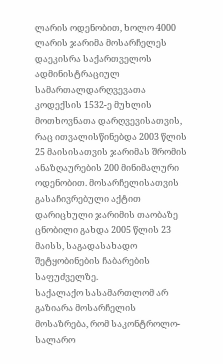ლარის ოდენობით, ხოლო 4000 ლარის ჯარიმა მოსარჩელეს დაეკისრა საქართველოს ადმინისტრაციულ სამართალდარღვევათა კოდექსის 1532-ე მუხლის მოთხოვნათა დარღვევისათვის, რაც ითვალისწინებდა 2003 წლის 25 მაისისათვის ჯარიმას შრომის ანაზღაურების 200 მინიმალური ოდენობით. მოსარჩელისათვის გასაჩივრებული აქტით დარიცხული ჯარიმის თაობაზე ცნობილი გახდა 2005 წლის 23 მაისს, საგადასახადო შეტყობინების ჩაბარების საფუძველზე.
საქალაქო სასამართლომ არ გაზიარა მოსარჩელის მოსაზრება, რომ საკონტროლო-სალარო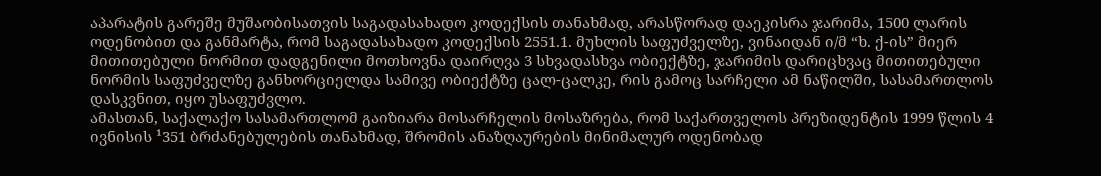აპარატის გარეშე მუშაობისათვის საგადასახადო კოდექსის თანახმად, არასწორად დაეკისრა ჯარიმა, 1500 ლარის ოდენობით და განმარტა, რომ საგადასახადო კოდექსის 2551.1. მუხლის საფუძველზე, ვინაიდან ი/მ “ხ. ქ-ის” მიერ მითითებული ნორმით დადგენილი მოთხოვნა დაირღვა 3 სხვადასხვა ობიექტზე, ჯარიმის დარიცხვაც მითითებული ნორმის საფუძველზე განხორციელდა სამივე ობიექტზე ცალ-ცალკე, რის გამოც სარჩელი ამ ნაწილში, სასამართლოს დასკვნით, იყო უსაფუძვლო.
ამასთან, საქალაქო სასამართლომ გაიზიარა მოსარჩელის მოსაზრება, რომ საქართველოს პრეზიდენტის 1999 წლის 4 ივნისის ¹351 ბრძანებულების თანახმად, შრომის ანაზღაურების მინიმალურ ოდენობად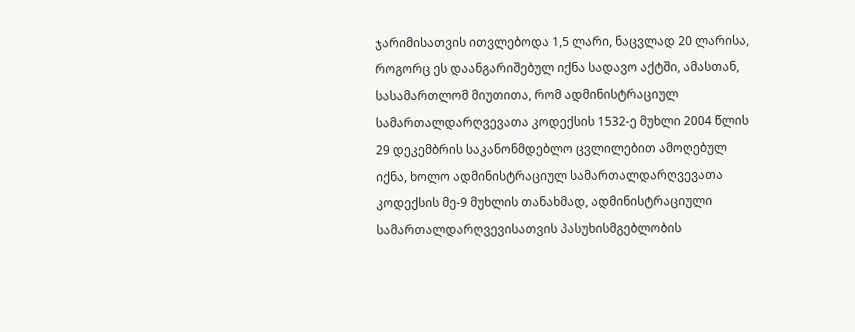ჯარიმისათვის ითვლებოდა 1,5 ლარი, ნაცვლად 20 ლარისა, როგორც ეს დაანგარიშებულ იქნა სადავო აქტში, ამასთან, სასამართლომ მიუთითა, რომ ადმინისტრაციულ სამართალდარღვევათა კოდექსის 1532-ე მუხლი 2004 წლის 29 დეკემბრის საკანონმდებლო ცვლილებით ამოღებულ იქნა, ხოლო ადმინისტრაციულ სამართალდარღვევათა კოდექსის მე-9 მუხლის თანახმად, ადმინისტრაციული სამართალდარღვევისათვის პასუხისმგებლობის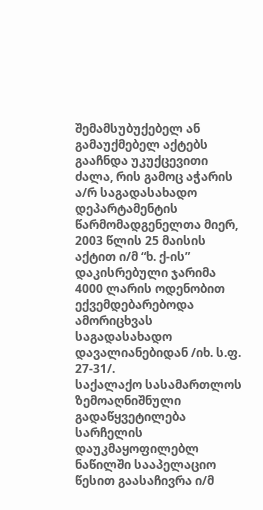შემამსუბუქებელ ან გამაუქმებელ აქტებს გააჩნდა უკუქცევითი ძალა, რის გამოც აჭარის ა/რ საგადასახადო დეპარტამენტის წარმომადგენელთა მიერ, 2003 წლის 25 მაისის აქტით ი/მ “ხ. ქ-ის” დაკისრებული ჯარიმა 4000 ლარის ოდენობით ექვემდებარებოდა ამორიცხვას საგადასახადო დავალიანებიდან /იხ. ს.ფ. 27-31/.
საქალაქო სასამართლოს ზემოაღნიშნული გადაწყვეტილება სარჩელის დაუკმაყოფილებლ ნაწილში სააპელაციო წესით გაასაჩივრა ი/მ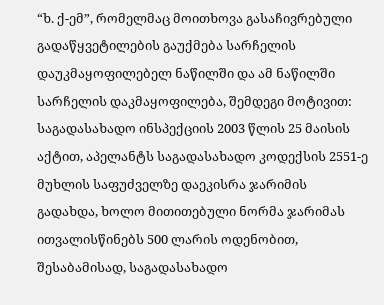“ხ. ქ-ემ”, რომელმაც მოითხოვა გასაჩივრებული გადაწყვეტილების გაუქმება სარჩელის დაუკმაყოფილებელ ნაწილში და ამ ნაწილში სარჩელის დაკმაყოფილება, შემდეგი მოტივით:
საგადასახადო ინსპექციის 2003 წლის 25 მაისის აქტით, აპელანტს საგადასახადო კოდექსის 2551-ე მუხლის საფუძველზე დაეკისრა ჯარიმის გადახდა, ხოლო მითითებული ნორმა ჯარიმას ითვალისწინებს 500 ლარის ოდენობით, შესაბამისად, საგადასახადო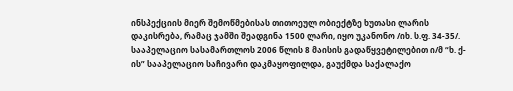ინსპექციის მიერ შემოწმებისას თითოეულ ობიექტზე ხუთასი ლარის დაკისრება, რამაც ჯამში შეადგინა 1500 ლარი, იყო უკანონო /იხ. ს.ფ. 34-35/.
სააპელაციო სასამართლოს 2006 წლის 8 მაისის გადაწყვეტილებით ი/მ “ხ. ქ-ის” სააპელაციო საჩივარი დაკმაყოფილდა, გაუქმდა საქალაქო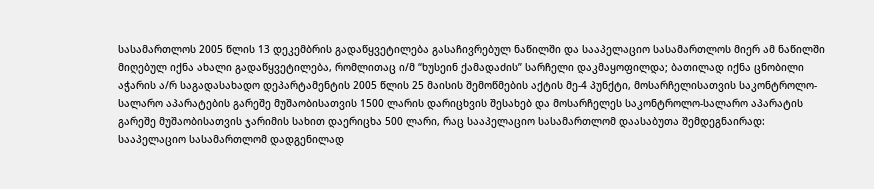სასამართლოს 2005 წლის 13 დეკემბრის გადაწყვეტილება გასაჩივრებულ ნაწილში და სააპელაციო სასამართლოს მიერ ამ ნაწილში მიღებულ იქნა ახალი გადაწყვეტილება, რომლითაც ი/მ “ხუსეინ ქამადაძის” სარჩელი დაკმაყოფილდა; ბათილად იქნა ცნობილი აჭარის ა/რ საგადასახადო დეპარტამენტის 2005 წლის 25 მაისის შემოწმების აქტის მე-4 პუნქტი, მოსარჩელისათვის საკონტროლო-სალარო აპარატების გარეშე მუშაობისათვის 1500 ლარის დარიცხვის შესახებ და მოსარჩელეს საკონტროლო-სალარო აპარატის გარეშე მუშაობისათვის ჯარიმის სახით დაერიცხა 500 ლარი, რაც სააპელაციო სასამართლომ დაასაბუთა შემდეგნაირად:
სააპელაციო სასამართლომ დადგენილად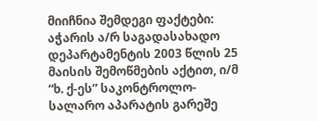მიიჩნია შემდეგი ფაქტები:
აჭარის ა/რ საგადასახადო დეპარტამენტის 2003 წლის 25 მაისის შემოწმების აქტით, ი/მ “ხ. ქ-ეს” საკონტროლო-სალარო აპარატის გარეშე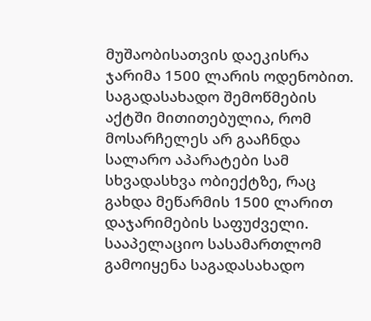მუშაობისათვის დაეკისრა ჯარიმა 1500 ლარის ოდენობით. საგადასახადო შემოწმების აქტში მითითებულია, რომ მოსარჩელეს არ გააჩნდა სალარო აპარატები სამ სხვადასხვა ობიექტზე, რაც გახდა მეწარმის 1500 ლარით დაჯარიმების საფუძველი.
სააპელაციო სასამართლომ გამოიყენა საგადასახადო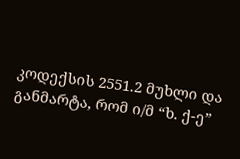კოდექსის 2551.2 მუხლი და განმარტა, რომ ი/მ “ხ. ქ-ე”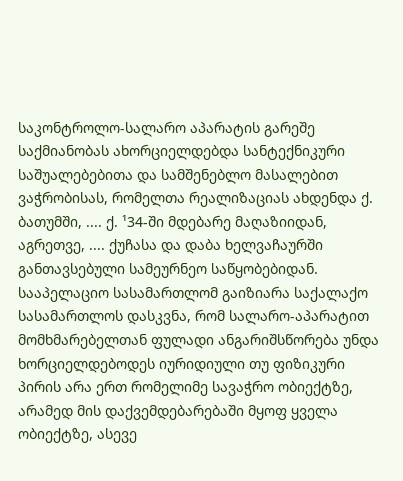საკონტროლო-სალარო აპარატის გარეშე საქმიანობას ახორციელდებდა სანტექნიკური საშუალებებითა და სამშენებლო მასალებით ვაჭრობისას, რომელთა რეალიზაციას ახდენდა ქ. ბათუმში, .... ქ. ¹34-ში მდებარე მაღაზიიდან, აგრეთვე, .... ქუჩასა და დაბა ხელვაჩაურში განთავსებული სამეურნეო საწყობებიდან.
სააპელაციო სასამართლომ გაიზიარა საქალაქო სასამართლოს დასკვნა, რომ სალარო-აპარატით მომხმარებელთან ფულადი ანგარიშსწორება უნდა ხორციელდებოდეს იურიდიული თუ ფიზიკური პირის არა ერთ რომელიმე სავაჭრო ობიექტზე, არამედ მის დაქვემდებარებაში მყოფ ყველა ობიექტზე, ასევე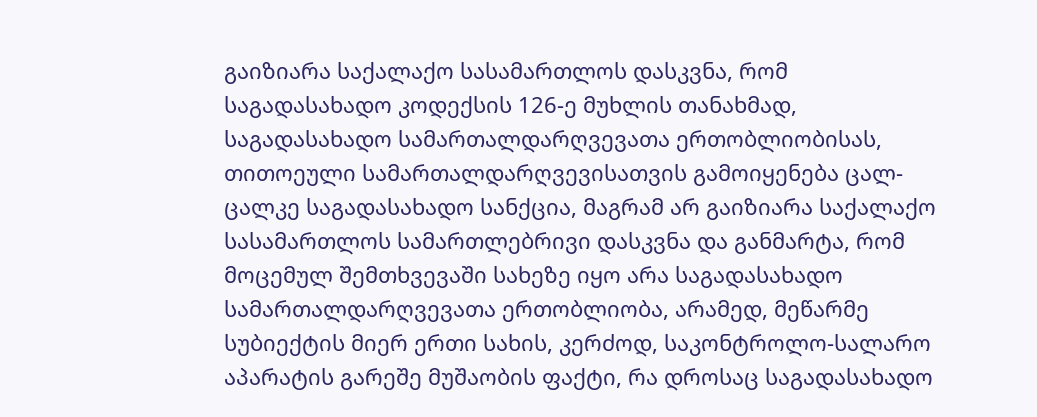გაიზიარა საქალაქო სასამართლოს დასკვნა, რომ საგადასახადო კოდექსის 126-ე მუხლის თანახმად, საგადასახადო სამართალდარღვევათა ერთობლიობისას, თითოეული სამართალდარღვევისათვის გამოიყენება ცალ-ცალკე საგადასახადო სანქცია, მაგრამ არ გაიზიარა საქალაქო სასამართლოს სამართლებრივი დასკვნა და განმარტა, რომ მოცემულ შემთხვევაში სახეზე იყო არა საგადასახადო სამართალდარღვევათა ერთობლიობა, არამედ, მეწარმე სუბიექტის მიერ ერთი სახის, კერძოდ, საკონტროლო-სალარო აპარატის გარეშე მუშაობის ფაქტი, რა დროსაც საგადასახადო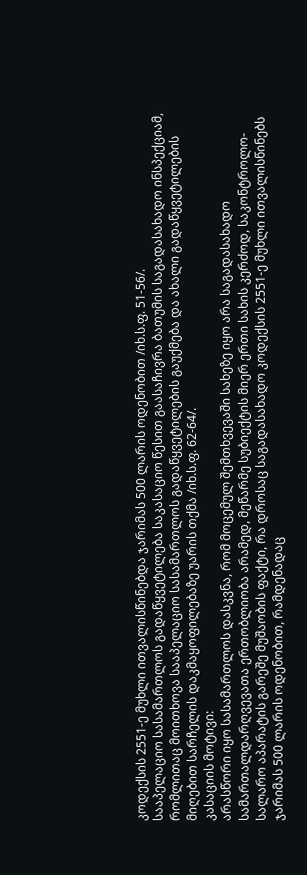კოდექსის 2551-ე მუხლი ითვალისწინებდა ჯარიმას 500 ლარის ოდენობით /იხ.ს.ფ. 51-56/.
სააპელაციო სასამართლოს გადაწყვეტილება საკასაციო წესით გაასაჩივრა ბათუმის საგადასახადო ინსპექციამ, რომლითაც მოითხოვა სააპელაციო სასამართლოს გადაწყვეტილების გაუქმება და ახალი გადაწყვეტილების მიღებით სარჩელის დაკმაყოფილებაზე უარის თქმა /იხ.ს.ფ. 62-64/.
კასაციის მოტივი:
არასწორი იყო სასამართლოს დასკვნა, რომ მოცემულ შემთხვევაში სახეზე იყო არა საგადასახადო სამართალდარღვევათა ერთობლიობა არამედ, მეწარმე სუბიექტის მიერ ერთი სახის კერძოდ, საკონტროლო-სალარო აპარატის გარეშე მუშაობის ფაქტი, რა დროსაც საგადასახადო კოდექსის 2551-ე მუხლი ითვალისწინებს ჯარიმას 500 ლარის ოდენობით, რამდენადაც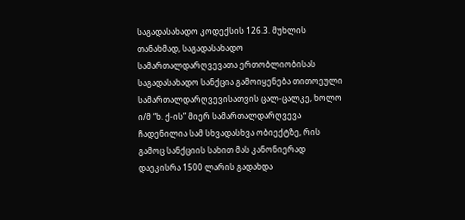საგადასახადო კოდექსის 126.3. მუხლის თანახმად, საგადასახადო სამართალდარღვევათა ერთობლიობისას საგადასახადო სანქცია გამოიყენება თითოეული სამართალდარღვევისათვის ცალ-ცალკე, ხოლო ი/მ “ხ. ქ-ის” მიერ სამართალდარღვევა ჩადენილია სამ სხვადასხვა ობიექტზე, რის გამოც სანქციის სახით მას კანონიერად დაეკისრა 1500 ლარის გადახდა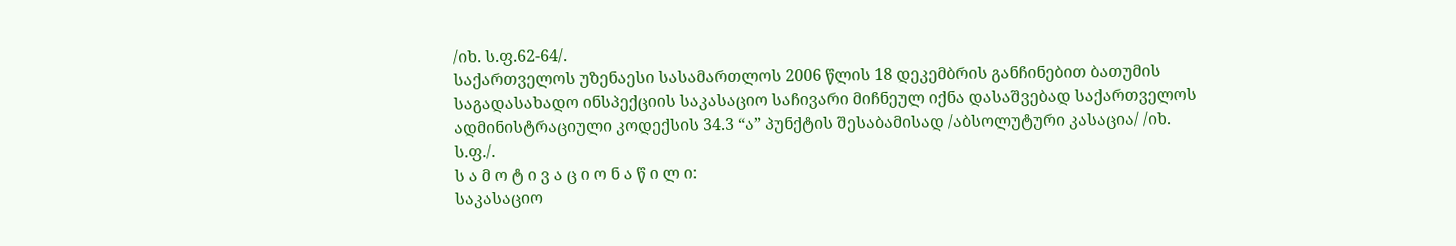/იხ. ს.ფ.62-64/.
საქართველოს უზენაესი სასამართლოს 2006 წლის 18 დეკემბრის განჩინებით ბათუმის საგადასახადო ინსპექციის საკასაციო საჩივარი მიჩნეულ იქნა დასაშვებად საქართველოს ადმინისტრაციული კოდექსის 34.3 “ა” პუნქტის შესაბამისად /აბსოლუტური კასაცია/ /იხ. ს.ფ./.
ს ა მ ო ტ ი ვ ა ც ი ო ნ ა წ ი ლ ი:
საკასაციო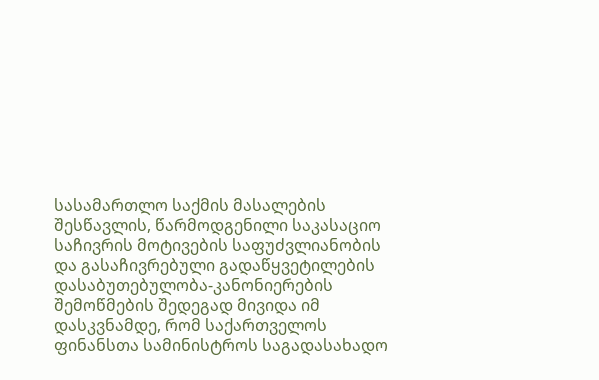სასამართლო საქმის მასალების შესწავლის, წარმოდგენილი საკასაციო საჩივრის მოტივების საფუძვლიანობის და გასაჩივრებული გადაწყვეტილების დასაბუთებულობა-კანონიერების შემოწმების შედეგად მივიდა იმ დასკვნამდე, რომ საქართველოს ფინანსთა სამინისტროს საგადასახადო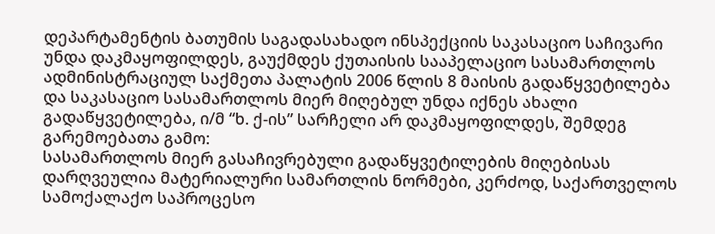დეპარტამენტის ბათუმის საგადასახადო ინსპექციის საკასაციო საჩივარი უნდა დაკმაყოფილდეს, გაუქმდეს ქუთაისის სააპელაციო სასამართლოს ადმინისტრაციულ საქმეთა პალატის 2006 წლის 8 მაისის გადაწყვეტილება და საკასაციო სასამართლოს მიერ მიღებულ უნდა იქნეს ახალი გადაწყვეტილება, ი/მ “ხ. ქ-ის” სარჩელი არ დაკმაყოფილდეს, შემდეგ გარემოებათა გამო:
სასამართლოს მიერ გასაჩივრებული გადაწყვეტილების მიღებისას დარღვეულია მატერიალური სამართლის ნორმები, კერძოდ, საქართველოს სამოქალაქო საპროცესო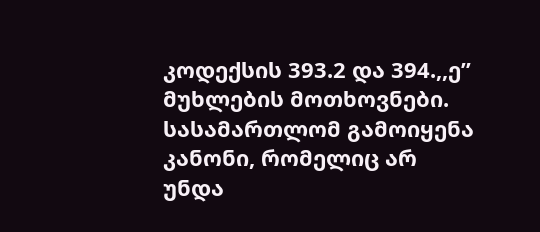კოდექსის 393.2 და 394.,,ე” მუხლების მოთხოვნები. სასამართლომ გამოიყენა კანონი, რომელიც არ უნდა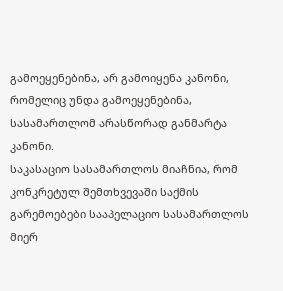გამოეყენებინა, არ გამოიყენა კანონი, რომელიც უნდა გამოეყენებინა, სასამართლომ არასწორად განმარტა კანონი.
საკასაციო სასამართლოს მიაჩნია, რომ კონკრეტულ შემთხვევაში საქმის გარემოებები სააპელაციო სასამართლოს მიერ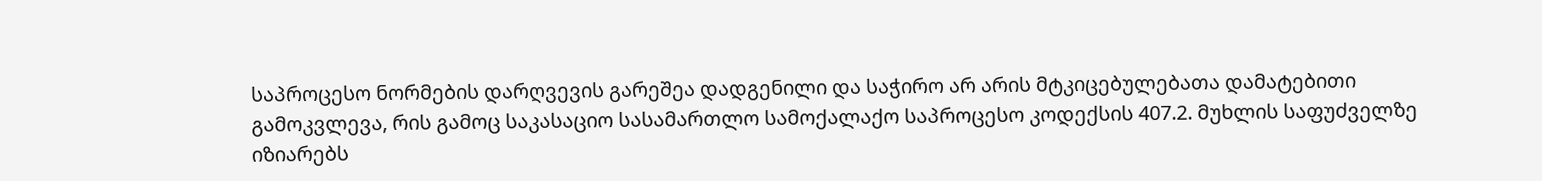საპროცესო ნორმების დარღვევის გარეშეა დადგენილი და საჭირო არ არის მტკიცებულებათა დამატებითი გამოკვლევა, რის გამოც საკასაციო სასამართლო სამოქალაქო საპროცესო კოდექსის 407.2. მუხლის საფუძველზე იზიარებს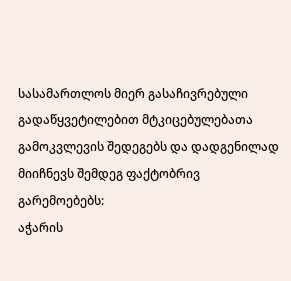სასამართლოს მიერ გასაჩივრებული გადაწყვეტილებით მტკიცებულებათა გამოკვლევის შედეგებს და დადგენილად მიიჩნევს შემდეგ ფაქტობრივ გარემოებებს:
აჭარის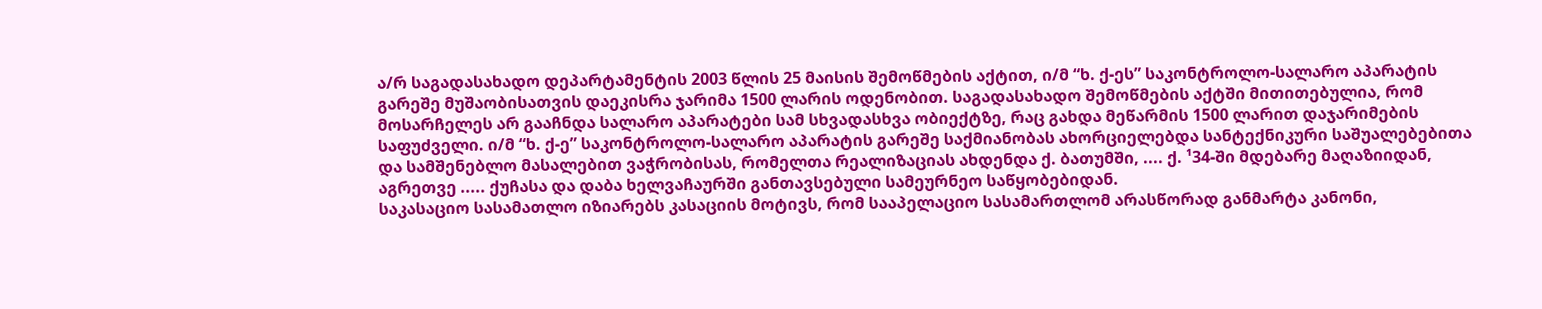ა/რ საგადასახადო დეპარტამენტის 2003 წლის 25 მაისის შემოწმების აქტით, ი/მ “ხ. ქ-ეს” საკონტროლო-სალარო აპარატის გარეშე მუშაობისათვის დაეკისრა ჯარიმა 1500 ლარის ოდენობით. საგადასახადო შემოწმების აქტში მითითებულია, რომ მოსარჩელეს არ გააჩნდა სალარო აპარატები სამ სხვადასხვა ობიექტზე, რაც გახდა მეწარმის 1500 ლარით დაჯარიმების საფუძველი. ი/მ “ხ. ქ-ე” საკონტროლო-სალარო აპარატის გარეშე საქმიანობას ახორციელებდა სანტექნიკური საშუალებებითა და სამშენებლო მასალებით ვაჭრობისას, რომელთა რეალიზაციას ახდენდა ქ. ბათუმში, .... ქ. ¹34-ში მდებარე მაღაზიიდან, აგრეთვე ..... ქუჩასა და დაბა ხელვაჩაურში განთავსებული სამეურნეო საწყობებიდან.
საკასაციო სასამათლო იზიარებს კასაციის მოტივს, რომ სააპელაციო სასამართლომ არასწორად განმარტა კანონი,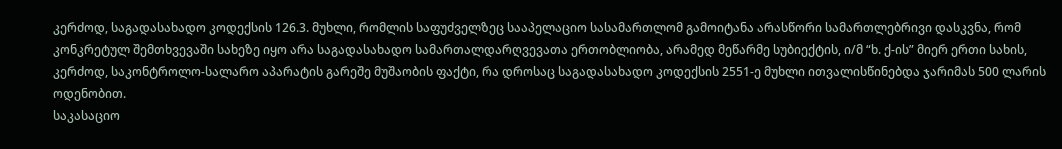კერძოდ, საგადასახადო კოდექსის 126.3. მუხლი, რომლის საფუძველზეც სააპელაციო სასამართლომ გამოიტანა არასწორი სამართლებრივი დასკვნა, რომ კონკრეტულ შემთხვევაში სახეზე იყო არა საგადასახადო სამართალდარღვევათა ერთობლიობა, არამედ მეწარმე სუბიექტის, ი/მ “ხ. ქ-ის” მიერ ერთი სახის, კერძოდ, საკონტროლო-სალარო აპარატის გარეშე მუშაობის ფაქტი, რა დროსაც საგადასახადო კოდექსის 2551-ე მუხლი ითვალისწინებდა ჯარიმას 500 ლარის ოდენობით.
საკასაციო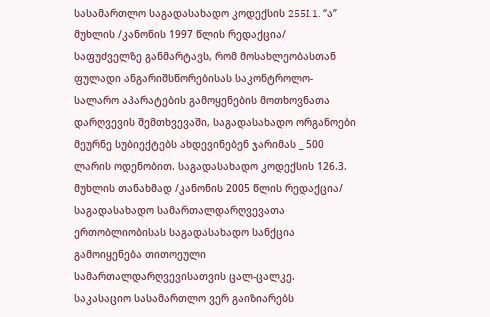სასამართლო საგადასახადო კოდექსის 255I.1. “ა” მუხლის /კანონის 1997 წლის რედაქცია/ საფუძველზე განმარტავს, რომ მოსახლეობასთან ფულადი ანგარიშსწორებისას საკონტროლო-სალარო აპარატების გამოყენების მოთხოვნათა დარღვევის შემთხვევაში, საგადასახადო ორგანოები მეურნე სუბიექტებს ახდევინებენ ჯარიმას _ 500 ლარის ოდენობით. საგადასახადო კოდექსის 126.3. მუხლის თანახმად /კანონის 2005 წლის რედაქცია/ საგადასახადო სამართალდარღვევათა ერთობლიობისას საგადასახადო სანქცია გამოიყენება თითოეული სამართალდარღვევისათვის ცალ-ცალკე.
საკასაციო სასამართლო ვერ გაიზიარებს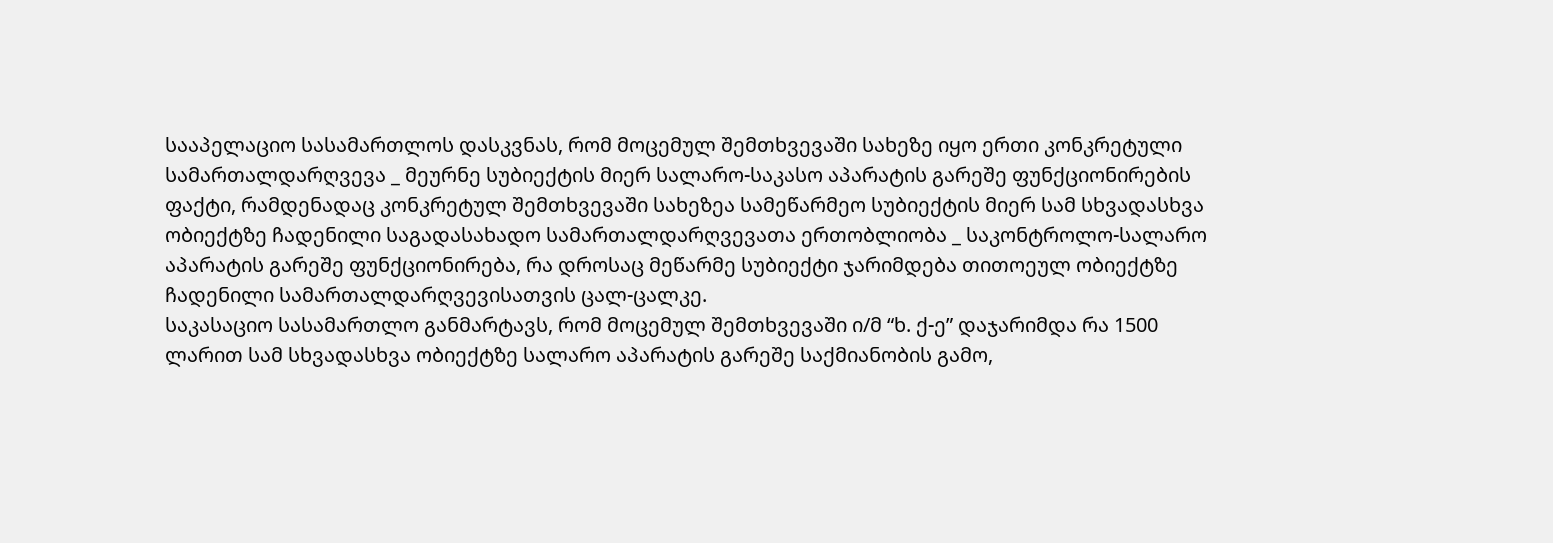სააპელაციო სასამართლოს დასკვნას, რომ მოცემულ შემთხვევაში სახეზე იყო ერთი კონკრეტული სამართალდარღვევა _ მეურნე სუბიექტის მიერ სალარო-საკასო აპარატის გარეშე ფუნქციონირების ფაქტი, რამდენადაც კონკრეტულ შემთხვევაში სახეზეა სამეწარმეო სუბიექტის მიერ სამ სხვადასხვა ობიექტზე ჩადენილი საგადასახადო სამართალდარღვევათა ერთობლიობა _ საკონტროლო-სალარო აპარატის გარეშე ფუნქციონირება, რა დროსაც მეწარმე სუბიექტი ჯარიმდება თითოეულ ობიექტზე ჩადენილი სამართალდარღვევისათვის ცალ-ცალკე.
საკასაციო სასამართლო განმარტავს, რომ მოცემულ შემთხვევაში ი/მ “ხ. ქ-ე” დაჯარიმდა რა 1500 ლარით სამ სხვადასხვა ობიექტზე სალარო აპარატის გარეშე საქმიანობის გამო,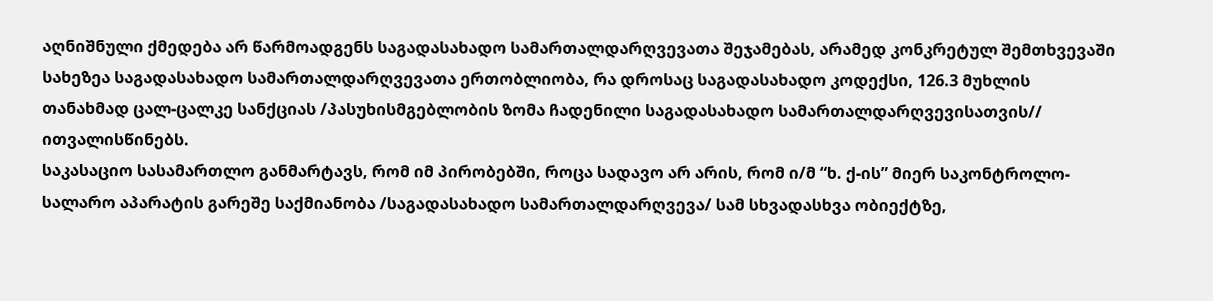აღნიშნული ქმედება არ წარმოადგენს საგადასახადო სამართალდარღვევათა შეჯამებას, არამედ კონკრეტულ შემთხვევაში სახეზეა საგადასახადო სამართალდარღვევათა ერთობლიობა, რა დროსაც საგადასახადო კოდექსი, 126.3 მუხლის თანახმად ცალ-ცალკე სანქციას /პასუხისმგებლობის ზომა ჩადენილი საგადასახადო სამართალდარღვევისათვის// ითვალისწინებს.
საკასაციო სასამართლო განმარტავს, რომ იმ პირობებში, როცა სადავო არ არის, რომ ი/მ “ხ. ქ-ის” მიერ საკონტროლო-სალარო აპარატის გარეშე საქმიანობა /საგადასახადო სამართალდარღვევა/ სამ სხვადასხვა ობიექტზე,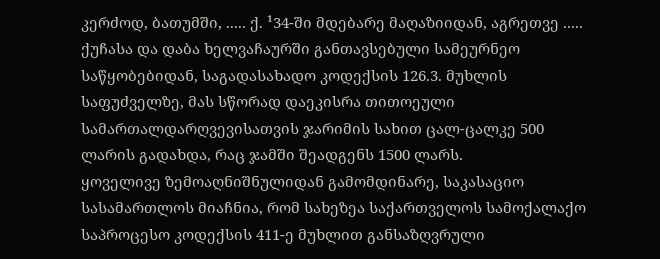კერძოდ, ბათუმში, ..... ქ. ¹34-ში მდებარე მაღაზიიდან, აგრეთვე ..... ქუჩასა და დაბა ხელვაჩაურში განთავსებული სამეურნეო საწყობებიდან, საგადასახადო კოდექსის 126.3. მუხლის საფუძველზე, მას სწორად დაეკისრა თითოეული სამართალდარღვევისათვის ჯარიმის სახით ცალ-ცალკე 500 ლარის გადახდა, რაც ჯამში შეადგენს 1500 ლარს.
ყოველივე ზემოაღნიშნულიდან გამომდინარე, საკასაციო სასამართლოს მიაჩნია, რომ სახეზეა საქართველოს სამოქალაქო საპროცესო კოდექსის 411-ე მუხლით განსაზღვრული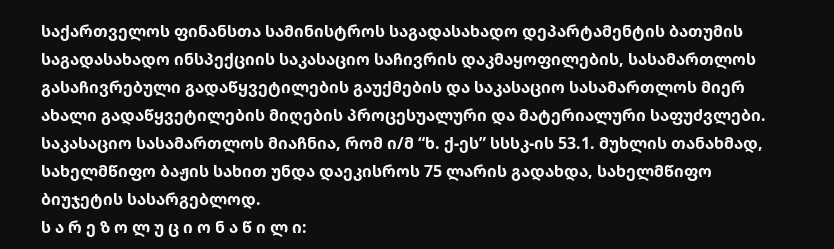საქართველოს ფინანსთა სამინისტროს საგადასახადო დეპარტამენტის ბათუმის საგადასახადო ინსპექციის საკასაციო საჩივრის დაკმაყოფილების, სასამართლოს გასაჩივრებული გადაწყვეტილების გაუქმების და საკასაციო სასამართლოს მიერ ახალი გადაწყვეტილების მიღების პროცესუალური და მატერიალური საფუძვლები.
საკასაციო სასამართლოს მიაჩნია, რომ ი/მ “ხ. ქ-ეს” სსსკ-ის 53.1. მუხლის თანახმად, სახელმწიფო ბაჟის სახით უნდა დაეკისროს 75 ლარის გადახდა, სახელმწიფო ბიუჯეტის სასარგებლოდ.
ს ა რ ე ზ ო ლ უ ც ი ო ნ ა წ ი ლ ი: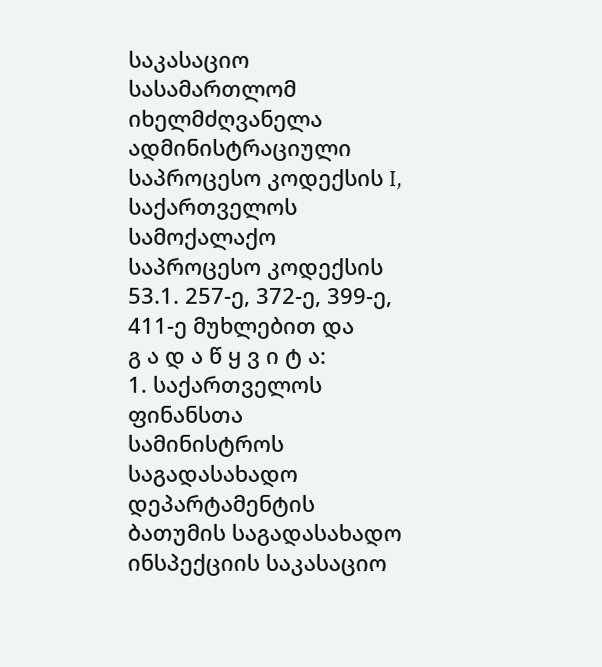საკასაციო სასამართლომ იხელმძღვანელა ადმინისტრაციული საპროცესო კოდექსის I, საქართველოს სამოქალაქო საპროცესო კოდექსის 53.1. 257-ე, 372-ე, 399-ე, 411-ე მუხლებით და
გ ა დ ა წ ყ ვ ი ტ ა:
1. საქართველოს ფინანსთა სამინისტროს საგადასახადო დეპარტამენტის ბათუმის საგადასახადო ინსპექციის საკასაციო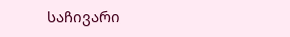საჩივარი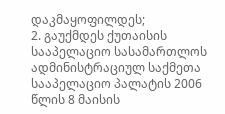დაკმაყოფილდეს;
2. გაუქმდეს ქუთაისის სააპელაციო სასამართლოს ადმინისტრაციულ საქმეთა სააპელაციო პალატის 2006 წლის 8 მაისის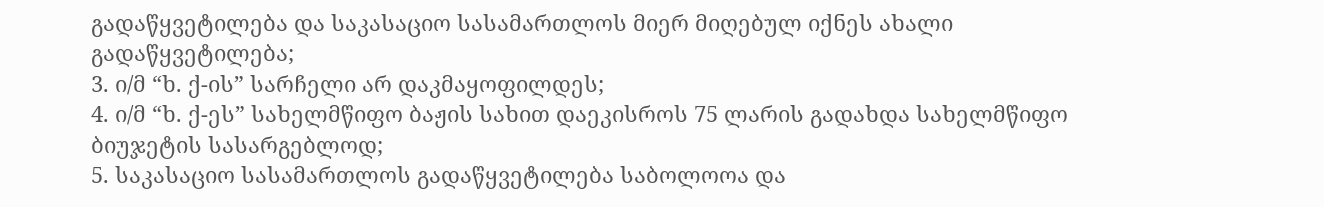გადაწყვეტილება და საკასაციო სასამართლოს მიერ მიღებულ იქნეს ახალი გადაწყვეტილება;
3. ი/მ “ხ. ქ-ის” სარჩელი არ დაკმაყოფილდეს;
4. ი/მ “ხ. ქ-ეს” სახელმწიფო ბაჟის სახით დაეკისროს 75 ლარის გადახდა სახელმწიფო ბიუჯეტის სასარგებლოდ;
5. საკასაციო სასამართლოს გადაწყვეტილება საბოლოოა და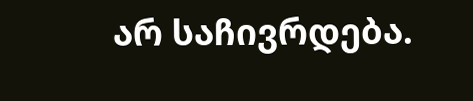არ საჩივრდება.